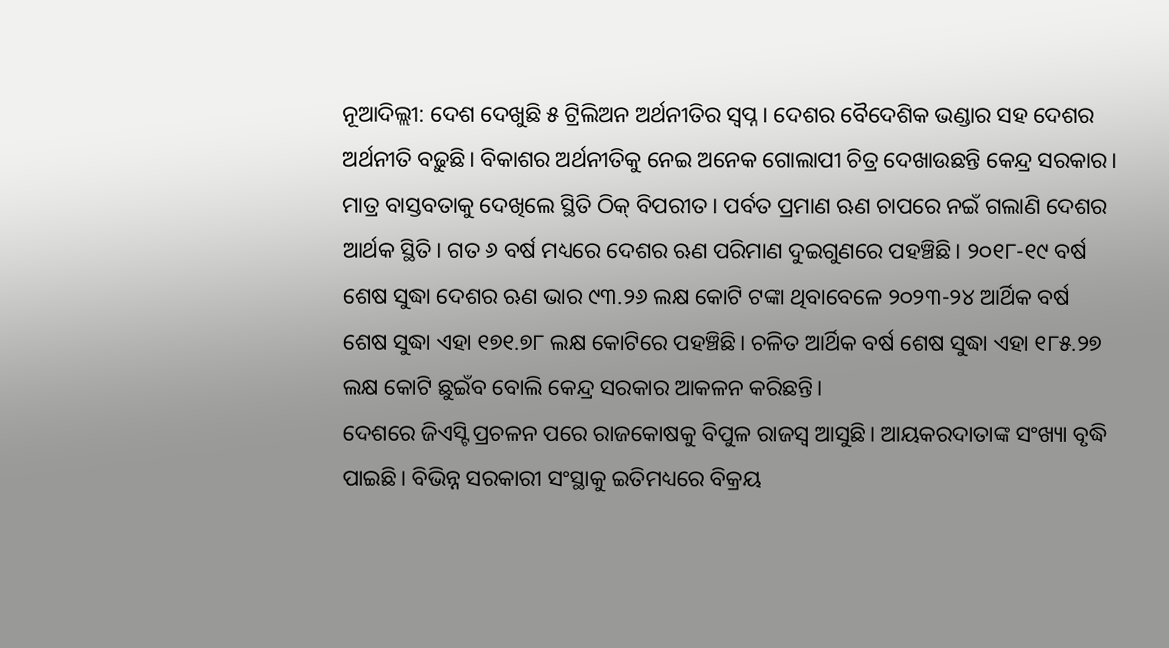ନୂଆଦିଲ୍ଲୀ: ଦେଶ ଦେଖୁଛି ୫ ଟ୍ରିଲିଅନ ଅର୍ଥନୀତିର ସ୍ୱପ୍ନ। ଦେଶର ବୈଦେଶିକ ଭଣ୍ଡାର ସହ ଦେଶର ଅର୍ଥନୀତି ବଢ଼ୁଛି। ବିକାଶର ଅର୍ଥନୀତିକୁ ନେଇ ଅନେକ ଗୋଲାପୀ ଚିତ୍ର ଦେଖାଉଛନ୍ତି କେନ୍ଦ୍ର ସରକାର। ମାତ୍ର ବାସ୍ତବତାକୁ ଦେଖିଲେ ସ୍ଥିତି ଠିକ୍ ବିପରୀତ। ପର୍ବତ ପ୍ରମାଣ ଋଣ ଚାପରେ ନଇଁ ଗଲାଣି ଦେଶର ଆର୍ଥକ ସ୍ଥିତି। ଗତ ୬ ବର୍ଷ ମଧ୍ୟରେ ଦେଶର ଋଣ ପରିମାଣ ଦୁଇଗୁଣରେ ପହଞ୍ଚିଛି। ୨୦୧୮-୧୯ ବର୍ଷ ଶେଷ ସୁଦ୍ଧା ଦେଶର ଋଣ ଭାର ୯୩.୨୬ ଲକ୍ଷ କୋଟି ଟଙ୍କା ଥିବାବେଳେ ୨୦୨୩-୨୪ ଆର୍ଥିକ ବର୍ଷ ଶେଷ ସୁଦ୍ଧା ଏହା ୧୭୧.୭୮ ଲକ୍ଷ କୋଟିରେ ପହଞ୍ଚିଛି। ଚଳିତ ଆର୍ଥିକ ବର୍ଷ ଶେଷ ସୁଦ୍ଧା ଏହା ୧୮୫.୨୭ ଲକ୍ଷ କୋଟି ଛୁଇଁବ ବୋଲି କେନ୍ଦ୍ର ସରକାର ଆକଳନ କରିଛନ୍ତି।
ଦେଶରେ ଜିଏସ୍ଟି ପ୍ରଚଳନ ପରେ ରାଜକୋଷକୁ ବିପୁଳ ରାଜସ୍ୱ ଆସୁଛି। ଆୟକରଦାତାଙ୍କ ସଂଖ୍ୟା ବୃଦ୍ଧି ପାଇଛି। ବିଭିନ୍ନ ସରକାରୀ ସଂସ୍ଥାକୁ ଇତିମଧ୍ୟରେ ବିକ୍ରୟ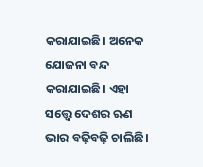କରାଯାଇଛି। ଅନେକ ଯୋଜନା ବନ୍ଦ କରାଯାଇଛି। ଏହା ସତ୍ତ୍ବେ ଦେଶର ଋଣ ଭାର ବଢ଼ିବଢ଼ି ଚାଲିଛି।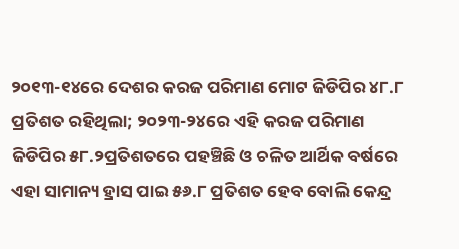୨୦୧୩-୧୪ରେ ଦେଶର କରଜ ପରିମାଣ ମୋଟ ଜିଡିପିର ୪୮.୮ ପ୍ରତିଶତ ରହିଥିଲା; ୨୦୨୩-୨୪ରେ ଏହି କରଜ ପରିମାଣ ଜିଡିପିର ୫୮.୨ପ୍ରତିଶତରେ ପହଞ୍ଚିଛି ଓ ଚଳିତ ଆର୍ଥିକ ବର୍ଷରେ ଏହା ସାମାନ୍ୟ ହ୍ରାସ ପାଇ ୫୬.୮ ପ୍ରତିଶତ ହେବ ବୋଲି କେନ୍ଦ୍ର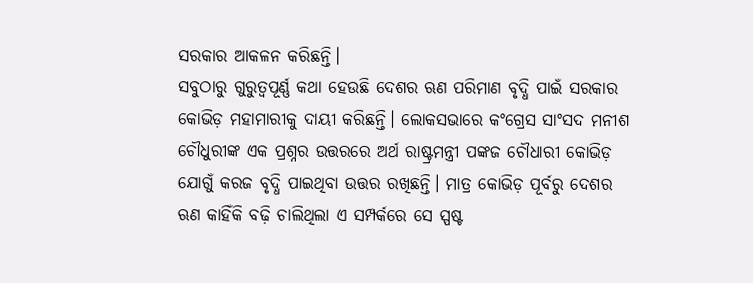ସରକାର ଆକଳନ କରିଛନ୍ତି।
ସବୁଠାରୁ ଗୁରୁତ୍ୱପୂର୍ଣ୍ଣ କଥା ହେଉଛି ଦେଶର ଋଣ ପରିମାଣ ବୃଦ୍ଧି ପାଇଁ ସରକାର କୋଭିଡ଼ ମହାମାରୀକୁ ଦାୟୀ କରିଛନ୍ତି। ଲୋକସଭାରେ କଂଗ୍ରେସ ସାଂସଦ ମନୀଶ ଚୌଧୁରୀଙ୍କ ଏକ ପ୍ରଶ୍ନର ଉତ୍ତରରେ ଅର୍ଥ ରାଷ୍ଟ୍ରମନ୍ତ୍ରୀ ପଙ୍କଜ ଚୌଧାରୀ କୋଭିଡ଼ ଯୋଗୁଁ କରଜ ବୃଦ୍ଧି ପାଇଥିବା ଉତ୍ତର ରଖିଛନ୍ତି। ମାତ୍ର କୋଭିଡ଼ ପୂର୍ବରୁ ଦେଶର ଋଣ କାହିଁକି ବଢ଼ି ଚାଲିଥିଲା ଏ ସମ୍ପର୍କରେ ସେ ସ୍ପଷ୍ଟ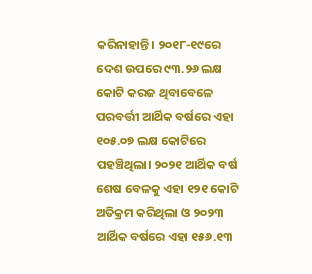କରିନାହାନ୍ତି। ୨୦୧୮-୧୯ରେ ଦେଶ ଉପରେ ୯୩.୨୬ ଲକ୍ଷ କୋଟି କରଜ ଥିବାବେଳେ ପରବର୍ତ୍ତୀ ଆର୍ଥିକ ବର୍ଷରେ ଏହା ୧୦୫.୦୭ ଲକ୍ଷ କୋଟିରେ ପହଞ୍ଚିଥିଲା। ୨୦୨୧ ଆର୍ଥିକ ବର୍ଷ ଶେଷ ବେଳକୁ ଏହା ୧୨୧ କୋଟି ଅତିକ୍ରମ କରିଥିଲା ଓ ୨୦୨୩ ଆର୍ଥିକ ବର୍ଷରେ ଏହା ୧୫୬.୧୩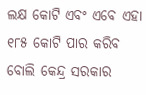ଲକ୍ଷ କୋଟି ଏବଂ ଏବେ ଏହା ୧୮୫ କୋଟି ପାର କରିବ ବୋଲି କେନ୍ଦ୍ର ସରକାର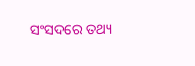ସଂସଦରେ ତଥ୍ୟ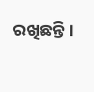ରଖିଛନ୍ତି।